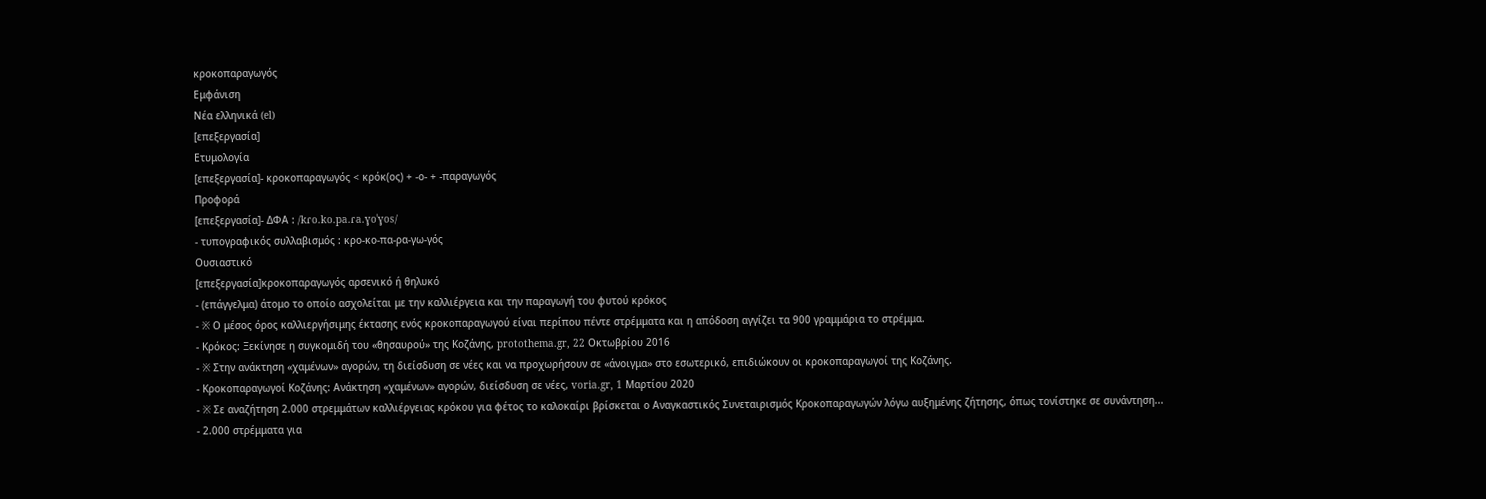κροκοπαραγωγός
Εμφάνιση
Νέα ελληνικά (el)
[επεξεργασία]
Ετυμολογία
[επεξεργασία]- κροκοπαραγωγός < κρόκ(ος) + -ο- + -παραγωγός
Προφορά
[επεξεργασία]- ΔΦΑ : /kɾo.ko.pa.ɾa.ɣoˈɣos/
- τυπογραφικός συλλαβισμός : κρο‐κο‐πα‐ρα‐γω‐γός
Ουσιαστικό
[επεξεργασία]κροκοπαραγωγός αρσενικό ή θηλυκό
- (επάγγελμα) άτομο το οποίο ασχολείται με την καλλιέργεια και την παραγωγή του φυτού κρόκος
- ※ Ο μέσος όρος καλλιεργήσιμης έκτασης ενός κροκοπαραγωγού είναι περίπου πέντε στρέμματα και η απόδοση αγγίζει τα 900 γραμμάρια το στρέμμα.
- Κρόκος: Ξεκίνησε η συγκομιδή του «θησαυρού» της Κοζάνης, protothema.gr, 22 Οκτωβρίου 2016
- ※ Στην ανάκτηση «χαμένων» αγορών, τη διείσδυση σε νέες και να προχωρήσουν σε «άνοιγμα» στο εσωτερικό, επιδιώκουν οι κροκοπαραγωγοί της Κοζάνης.
- Κροκοπαραγωγοί Κοζάνης: Ανάκτηση «χαμένων» αγορών, διείσδυση σε νέες, voria.gr, 1 Μαρτίου 2020
- ※ Σε αναζήτηση 2.000 στρεμμάτων καλλιέργειας κρόκου για φέτος το καλοκαίρι βρίσκεται ο Αναγκαστικός Συνεταιρισμός Κροκοπαραγωγών λόγω αυξημένης ζήτησης, όπως τονίστηκε σε συνάντηση...
- 2.000 στρέμματα για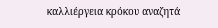καλλιέργεια κρόκου αναζητά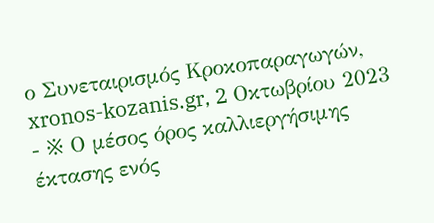ο Συνεταιρισμός Κροκοπαραγωγών, xronos-kozanis.gr, 2 Οκτωβρίου 2023
- ※ Ο μέσος όρος καλλιεργήσιμης έκτασης ενός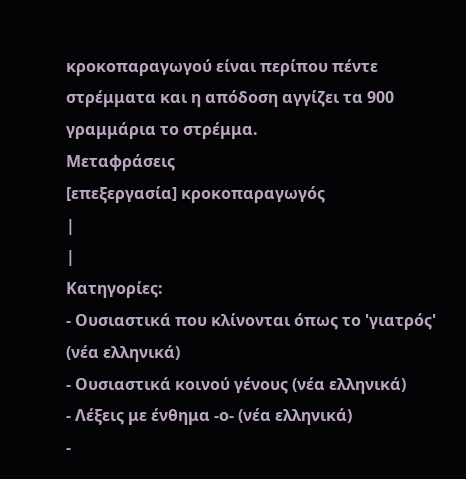κροκοπαραγωγού είναι περίπου πέντε στρέμματα και η απόδοση αγγίζει τα 900 γραμμάρια το στρέμμα.
Μεταφράσεις
[επεξεργασία] κροκοπαραγωγός
|
|
Κατηγορίες:
- Ουσιαστικά που κλίνονται όπως το 'γιατρός' (νέα ελληνικά)
- Ουσιαστικά κοινού γένους (νέα ελληνικά)
- Λέξεις με ένθημα -ο- (νέα ελληνικά)
-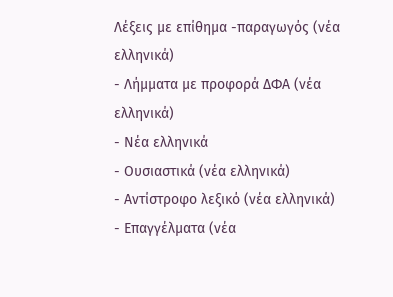Λέξεις με επίθημα -παραγωγός (νέα ελληνικά)
- Λήμματα με προφορά ΔΦΑ (νέα ελληνικά)
- Νέα ελληνικά
- Ουσιαστικά (νέα ελληνικά)
- Αντίστροφο λεξικό (νέα ελληνικά)
- Επαγγέλματα (νέα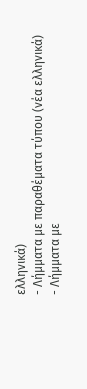ελληνικά)
- Λήμματα με παραθέματα τύπου (νέα ελληνικά)
- Λήμματα με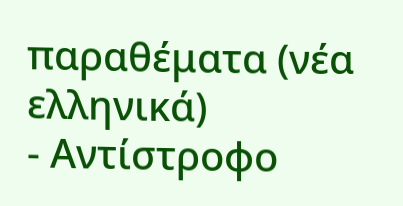παραθέματα (νέα ελληνικά)
- Αντίστροφο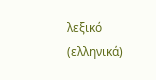λεξικό (ελληνικά)